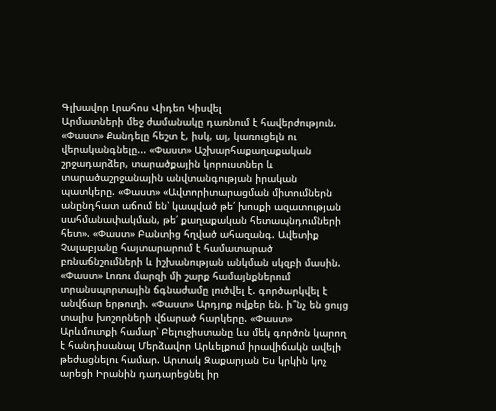Գլխավոր Լրահոս Վիդեո Կիսվել
Արմատների մեջ ժամանակը դառնում է հավերժություն. «Փաստ» Քանդելը հեշտ է, իսկ, այ, կառուցելն ու վերականգնելը... «Փաստ» Աշխարհաքաղաքական շրջադարձեր, տարածքային կորուստներ և տարածաշրջանային անվտանգության իրական պատկերը. «Փաստ» «Ավտորիտարացման միտումներն անընդհատ աճում են՝ կապված թե՛ խոսքի ազատության սահմանափակման, թե՛ քաղաքական հետապնդումների հետ». «Փաստ» Բանտից հղված ահազանգ. Ավետիք Չալաբյանը հայտարարում է համատարած բռնաճնշումների և իշխանության անկման սկզբի մասին. «Փաստ» Լոռու մարզի մի շարք համայնքներում տրանսպորտային ճգնաժամը լուծվել է. գործարկվել է անվճար երթուղի. «Փաստ» Արդյոք ովքեր են. ի՞նչ են ցույց տալիս խոշորների վճարած հարկերը. «Փաստ» Արևմուտքի համար՝ Բելուջիստանը ևս մեկ գործոն կարող է հանդիսանալ Մերձավոր Արևելքում իրավիճակն ավելի թեժացնելու համար. Արտակ Զաքարյան Ես կրկին կոչ արեցի Իրանին դադարեցնել իր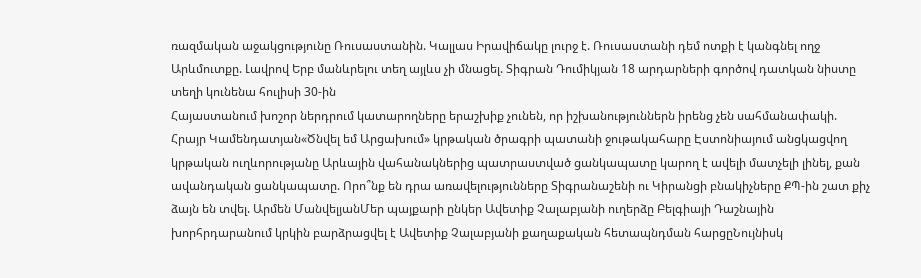ռազմական աջակցությունը Ռուսաստանին. Կալլաս Իրավիճակը լուրջ է. Ռուսաստանի դեմ ոտքի է կանգնել ողջ Արևմուտքը. Լավրով Երբ մանևրելու տեղ այլևս չի մնացել. Տիգրան Դումիկյան 18 արդարների գործով դատկան նիստը տեղի կունենա հուլիսի 30-ին
Հայաստանում խոշոր ներդրում կատարողները երաշխիք չունեն, որ իշխանություններն իրենց չեն սահմանափակի. Հրայր Կամենդատյան«Ծնվել եմ Արցախում» կրթական ծրագրի պատանի ջութակահարը Էստոնիայում անցկացվող կրթական ուղևորությանը Արևային վահանակներից պատրաստված ցանկապատը կարող է ավելի մատչելի լինել, քան ավանդական ցանկապատը. Որո՞նք են դրա առավելությունները Տիգրանաշենի ու Կիրանցի բնակիչները ՔՊ-ին շատ քիչ ձայն են տվել. Արմեն ՄանվելյանՄեր պայքարի ընկեր Ավետիք Չալաբյանի ուղերձը Բելգիայի Դաշնային խորհրդարանում կրկին բարձրացվել է Ավետիք Չալաբյանի քաղաքական հետապնդման հարցըՆույնիսկ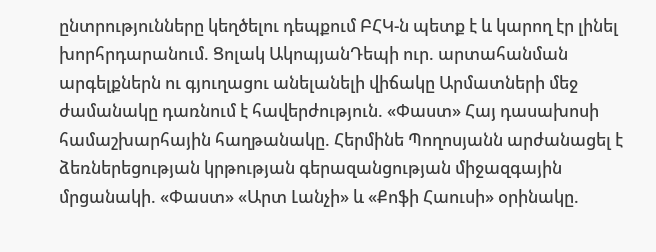ընտրությունները կեղծելու դեպքում ԲՀԿ-ն պետք է և կարող էր լինել խորհրդարանում. Ցոլակ ԱկոպյանԴեպի ուր. արտահանման արգելքներն ու գյուղացու անելանելի վիճակը Արմատների մեջ ժամանակը դառնում է հավերժություն. «Փաստ» Հայ դասախոսի համաշխարհային հաղթանակը. Հերմինե Պողոսյանն արժանացել է ձեռներեցության կրթության գերազանցության միջազգային մրցանակի. «Փաստ» «Արտ Լանչի» և «Քոֆի Հաուսի» օրինակը.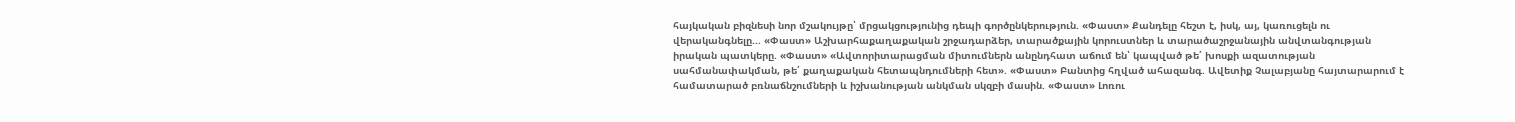հայկական բիզնեսի նոր մշակույթը՝ մրցակցությունից դեպի գործընկերություն. «Փաստ» Քանդելը հեշտ է, իսկ, այ, կառուցելն ու վերականգնելը... «Փաստ» Աշխարհաքաղաքական շրջադարձեր, տարածքային կորուստներ և տարածաշրջանային անվտանգության իրական պատկերը. «Փաստ» «Ավտորիտարացման միտումներն անընդհատ աճում են՝ կապված թե՛ խոսքի ազատության սահմանափակման, թե՛ քաղաքական հետապնդումների հետ». «Փաստ» Բանտից հղված ահազանգ. Ավետիք Չալաբյանը հայտարարում է համատարած բռնաճնշումների և իշխանության անկման սկզբի մասին. «Փաստ» Լոռու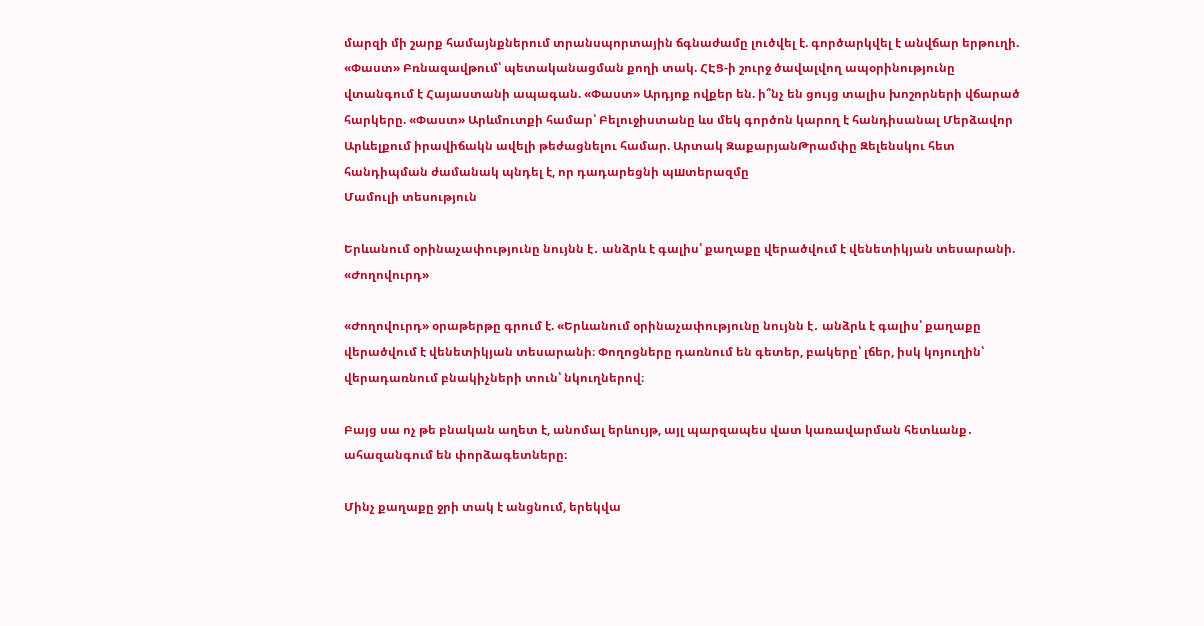մարզի մի շարք համայնքներում տրանսպորտային ճգնաժամը լուծվել է. գործարկվել է անվճար երթուղի. «Փաստ» Բռնազավթում՝ պետականացման քողի տակ. ՀԷՑ-ի շուրջ ծավալվող ապօրինությունը վտանգում է Հայաստանի ապագան. «Փաստ» Արդյոք ովքեր են. ի՞նչ են ցույց տալիս խոշորների վճարած հարկերը. «Փաստ» Արևմուտքի համար՝ Բելուջիստանը ևս մեկ գործոն կարող է հանդիսանալ Մերձավոր Արևելքում իրավիճակն ավելի թեժացնելու համար. Արտակ ԶաքարյանԹրամփը Զելենսկու հետ հանդիպման ժամանակ պնդել է, որ դադարեցնի պшտերազմը
Մամուլի տեսություն

Երևանում օրինաչափությունը նույնն է․ անձրև է գալիս՝ քաղաքը վերածվում է վենետիկյան տեսարանի. «Ժողովուրդ»

«Ժողովուրդ» օրաթերթը գրում է. «Երևանում օրինաչափությունը նույնն է․ անձրև է գալիս՝ քաղաքը վերածվում է վենետիկյան տեսարանի։ Փողոցները դառնում են գետեր, բակերը՝ լճեր, իսկ կոյուղին՝ վերադառնում բնակիչների տուն՝ նկուղներով։

Բայց սա ոչ թե բնական աղետ է, անոմալ երևույթ, այլ պարզապես վատ կառավարման հետևանք․ ահազանգում են փորձագետները։

Մինչ քաղաքը ջրի տակ է անցնում, երեկվա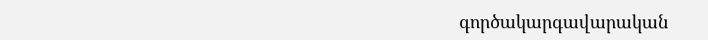գործակարգավարական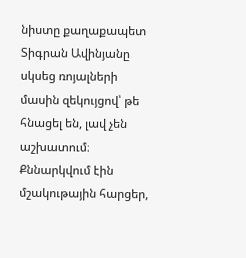նիստը քաղաքապետ Տիգրան Ավինյանը սկսեց ռոյալների մասին զեկույցով՝ թե հնացել են, լավ չեն աշխատում։ Քննարկվում էին մշակութային հարցեր,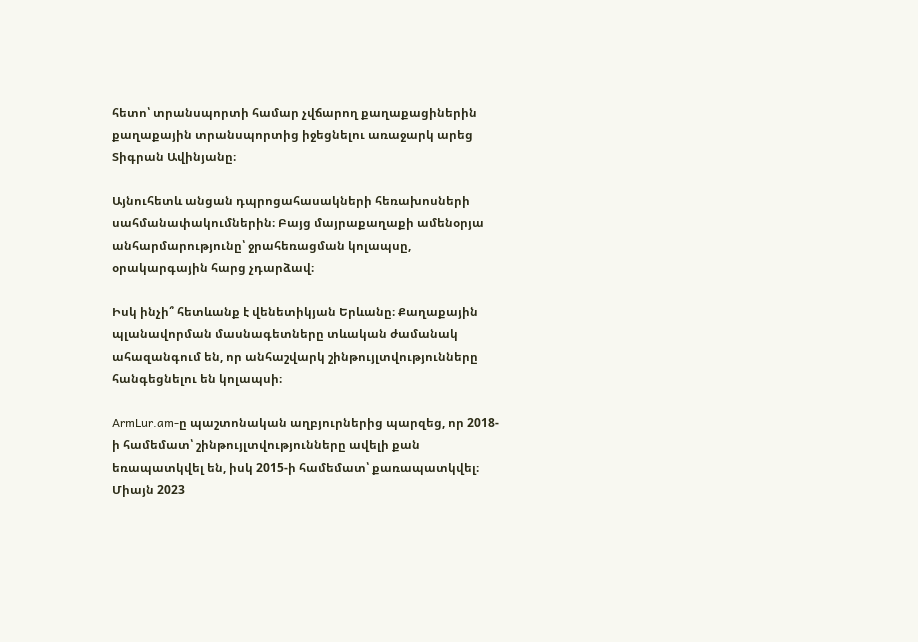հետո՝ տրանսպորտի համար չվճարող քաղաքացիներին քաղաքային տրանսպորտից իջեցնելու առաջարկ արեց Տիգրան Ավինյանը։

Այնուհետև անցան դպրոցահասակների հեռախոսների սահմանափակումներին։ Բայց մայրաքաղաքի ամենօրյա անհարմարությունը՝ ջրահեռացման կոլապսը, օրակարգային հարց չդարձավ։

Իսկ ինչի՞ հետևանք է վենետիկյան Երևանը։ Քաղաքային պլանավորման մասնագետները տևական ժամանակ ահազանգում են, որ անհաշվարկ շինթույլտվությունները հանգեցնելու են կոլապսի։

ArmLur.am-ը պաշտոնական աղբյուրներից պարզեց, որ 2018-ի համեմատ՝ շինթույլտվությունները ավելի քան եռապատկվել են, իսկ 2015-ի համեմատ՝ քառապատկվել։ Միայն 2023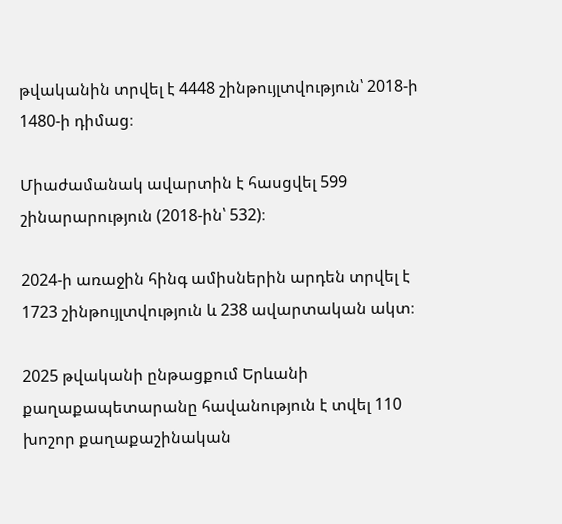թվականին տրվել է 4448 շինթույլտվություն՝ 2018-ի 1480-ի դիմաց։

Միաժամանակ ավարտին է հասցվել 599 շինարարություն (2018-ին՝ 532)։

2024-ի առաջին հինգ ամիսներին արդեն տրվել է 1723 շինթույլտվություն և 238 ավարտական ակտ։

2025 թվականի ընթացքում Երևանի քաղաքապետարանը հավանություն է տվել 110 խոշոր քաղաքաշինական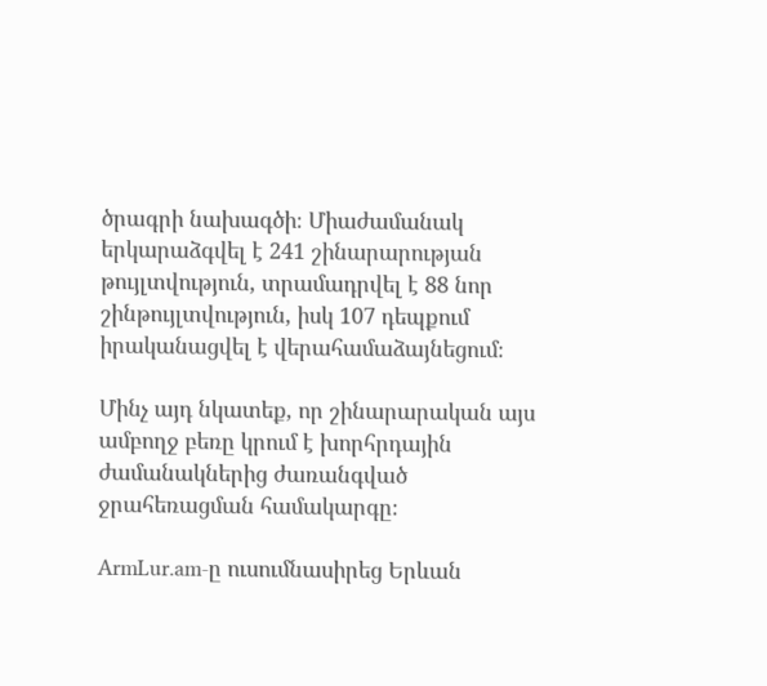ծրագրի նախագծի։ Միաժամանակ երկարաձգվել է 241 շինարարության թույլտվություն, տրամադրվել է 88 նոր շինթույլտվություն, իսկ 107 դեպքում իրականացվել է վերահամաձայնեցում։

Մինչ այդ նկատեք, որ շինարարական այս ամբողջ բեռը կրում է խորհրդային ժամանակներից ժառանգված ջրահեռացման համակարգը։

ArmLur.am-ը ուսումնասիրեց Երևան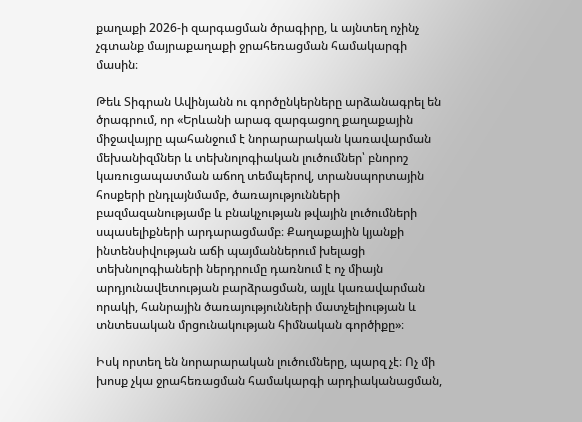քաղաքի 2026-ի զարգացման ծրագիրը, և այնտեղ ոչինչ չգտանք մայրաքաղաքի ջրահեռացման համակարգի մասին։

Թեև Տիգրան Ավինյանն ու գործընկերները արձանագրել են ծրագրում, որ «Երևանի արագ զարգացող քաղաքային միջավայրը պահանջում է նորարարական կառավարման մեխանիզմներ և տեխնոլոգիական լուծումներ՝ բնորոշ կառուցապատման աճող տեմպերով, տրանսպորտային հոսքերի ընդլայնմամբ, ծառայությունների բազմազանությամբ և բնակչության թվային լուծումների սպասելիքների արդարացմամբ։ Քաղաքային կյանքի ինտենսիվության աճի պայմաններում խելացի տեխնոլոգիաների ներդրումը դառնում է ոչ միայն արդյունավետության բարձրացման, այլև կառավարման որակի, հանրային ծառայությունների մատչելիության և տնտեսական մրցունակության հիմնական գործիքը»։

Իսկ որտեղ են նորարարական լուծումները, պարզ չէ։ Ոչ մի խոսք չկա ջրահեռացման համակարգի արդիականացման,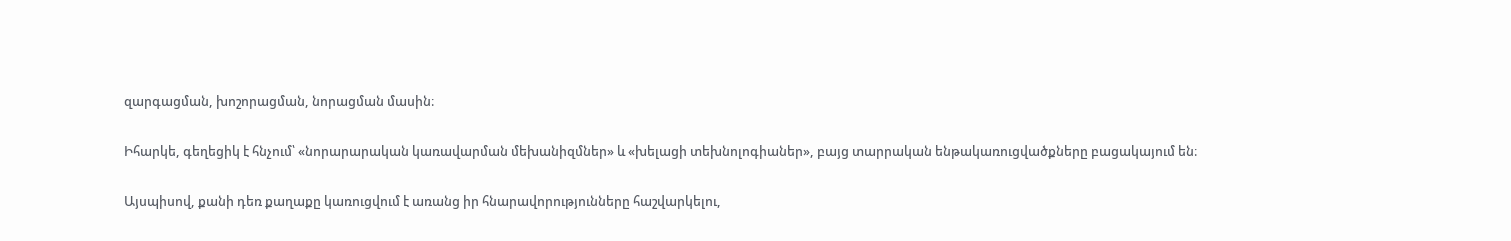զարգացման, խոշորացման, նորացման մասին։

Իհարկե, գեղեցիկ է հնչում՝ «նորարարական կառավարման մեխանիզմներ» և «խելացի տեխնոլոգիաներ», բայց տարրական ենթակառուցվածքները բացակայում են։

Այսպիսով, քանի դեռ քաղաքը կառուցվում է առանց իր հնարավորությունները հաշվարկելու,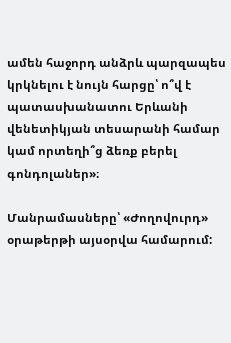ամեն հաջորդ անձրև պարզապես կրկնելու է նույն հարցը՝ ո՞վ է պատասխանատու Երևանի վենետիկյան տեսարանի համար կամ որտեղի՞ց ձեռք բերել գոնդոլաներ»։

Մանրամասները՝ «Ժողովուրդ» օրաթերթի այսօրվա համարում: